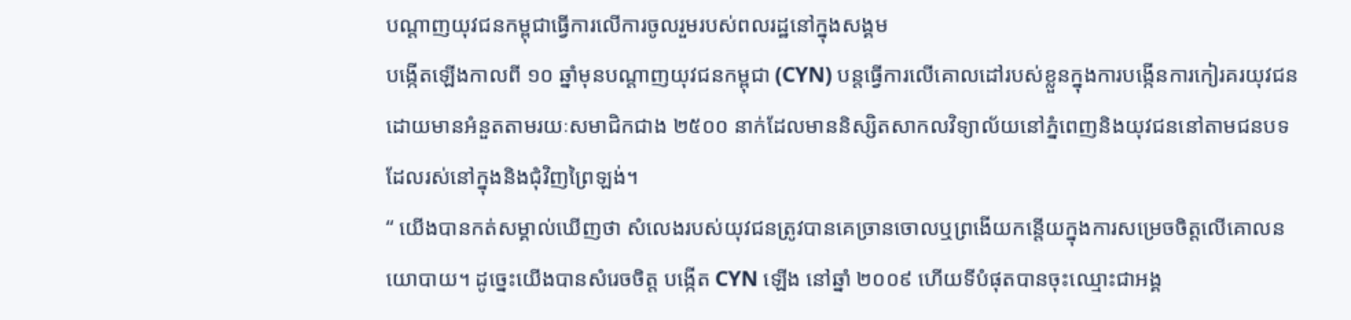បណ្តាញយុវជនកម្ពុជាធ្វើការលើការចូលរួមរបស់ពលរដ្ឋនៅក្នុងសង្គម
បង្កើតឡើងកាលពី ១០ ឆ្នាំមុនបណ្តាញយុវជនកម្ពុជា (CYN) បន្តធ្វើការលើគោលដៅរបស់ខ្លួនក្នុងការបង្កើនការកៀរគរយុវជនដោយមានអំនួតតាមរយៈសមាជិកជាង ២៥០០ នាក់ដែលមាននិស្សិតសាកលវិទ្យាល័យនៅភ្នំពេញនិងយុវជននៅតាមជនបទដែលរស់នៅក្នុងនិងជុំវិញព្រៃឡង់។
“ យើងបានកត់សម្គាល់ឃើញថា សំលេងរបស់យុវជនត្រូវបានគេច្រានចោលឬព្រងើយកន្តើយក្នុងការសម្រេចចិត្តលើគោលនយោបាយ។ ដូច្នេះយើងបានសំរេចចិត្ត បង្កេីត CYN ឡេីង នៅឆ្នាំ ២០០៩ ហើយទីបំផុតបានចុះឈ្មោះជាអង្គ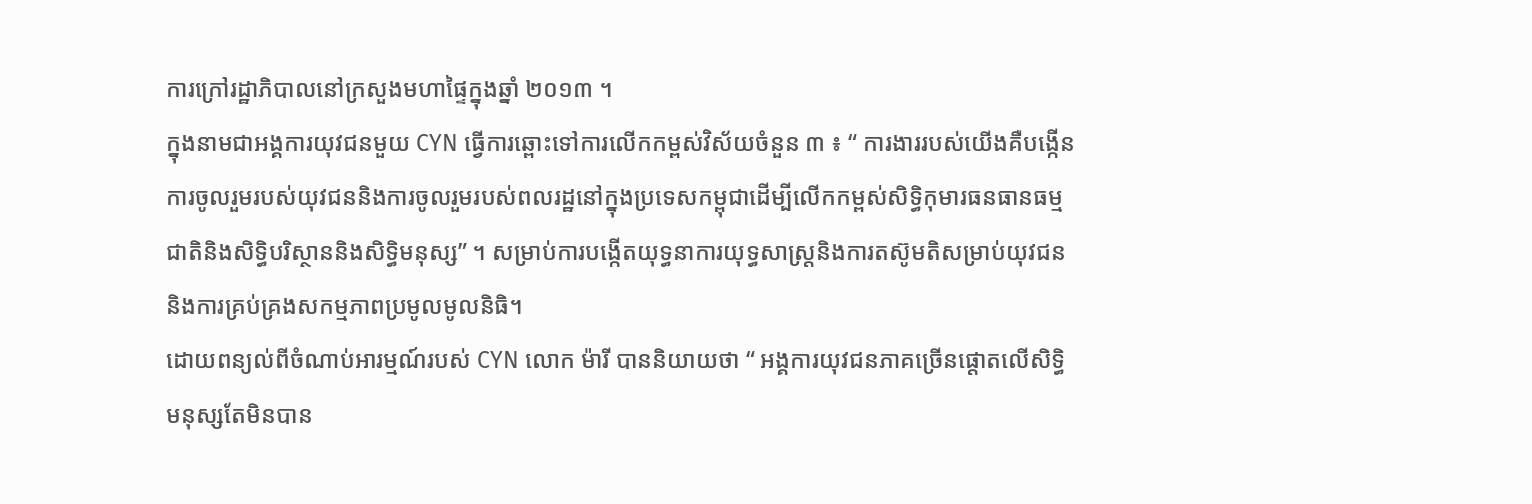ការក្រៅរដ្ឋាភិបាលនៅក្រសួងមហាផ្ទៃក្នុងឆ្នាំ ២០១៣ ។
ក្នុងនាមជាអង្គការយុវជនមួយ CYN ធ្វើការឆ្ពោះទៅការលើកកម្ពស់វិស័យចំនួន ៣ ៖ “ ការងាររបស់យើងគឺបង្កើនការចូលរួមរបស់យុវជននិងការចូលរួមរបស់ពលរដ្ឋនៅក្នុងប្រទេសកម្ពុជាដើម្បីលើកកម្ពស់សិទ្ធិកុមារធនធានធម្មជាតិនិងសិទ្ធិបរិស្ថាននិងសិទ្ធិមនុស្ស” ។ សម្រាប់ការបង្កើតយុទ្ធនាការយុទ្ធសាស្រ្តនិងការតស៊ូមតិសម្រាប់យុវជននិងការគ្រប់គ្រងសកម្មភាពប្រមូលមូលនិធិ។
ដោយពន្យល់ពីចំណាប់អារម្មណ៍របស់ CYN លោក ម៉ារី បាននិយាយថា “ អង្គការយុវជនភាគច្រើនផ្តោតលើសិទ្ធិមនុស្សតែមិនបាន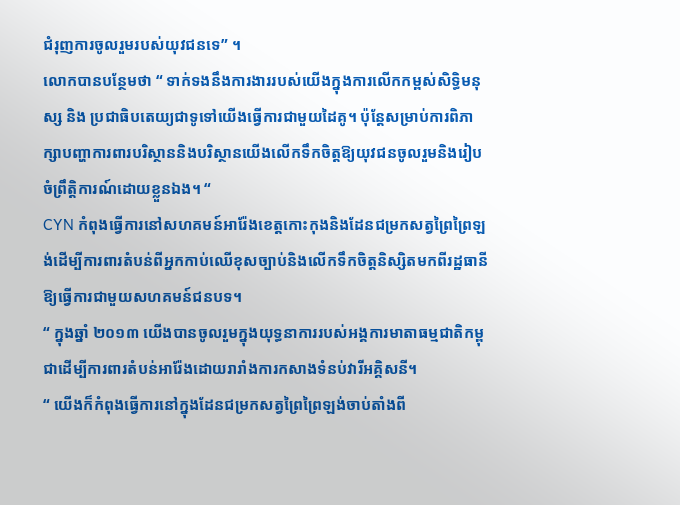ជំរុញការចូលរួមរបស់យុវជនទេ” ។
លោកបានបន្ថែមថា “ ទាក់ទងនឹងការងាររបស់យើងក្នុងការលើកកម្ពស់សិទ្ធិមនុស្ស និង ប្រជាធិបតេយ្យជាទូទៅយើងធ្វើការជាមួយដៃគូ។ ប៉ុន្តែសម្រាប់ការពិភាក្សាបញ្ហាការពារបរិស្ថាននិងបរិស្ថានយើងលើកទឹកចិត្តឱ្យយុវជនចូលរួមនិងរៀបចំព្រឹត្តិការណ៍ដោយខ្លួនឯង។ “
CYN កំពុងធ្វើការនៅសហគមន៍អារ៉ែងខេត្តកោះកុងនិងដែនជម្រកសត្វព្រៃព្រៃឡង់ដើម្បីការពារតំបន់ពីអ្នកកាប់ឈើខុសច្បាប់និងលើកទឹកចិត្តនិស្សិតមកពីរដ្ឋធានីឱ្យធ្វើការជាមួយសហគមន៍ជនបទ។
“ ក្នុងឆ្នាំ ២០១៣ យើងបានចូលរួមក្នុងយុទ្ធនាការរបស់អង្គការមាតាធម្មជាតិកម្ពុជាដើម្បីការពារតំបន់អារ៉ែងដោយរារាំងការកសាងទំនប់វារីអគ្គិសនី។
“ យើងក៏កំពុងធ្វើការនៅក្នុងដែនជម្រកសត្វព្រៃព្រៃឡង់ចាប់តាំងពី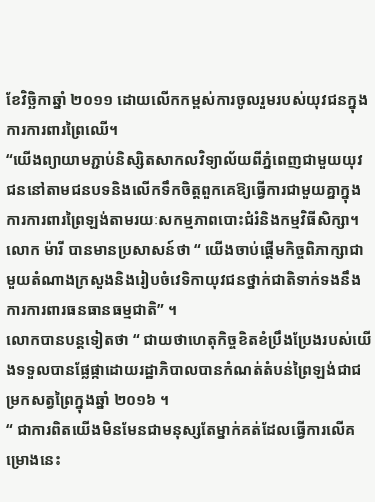ខែវិច្ឆិកាឆ្នាំ ២០១១ ដោយលើកកម្ពស់ការចូលរួមរបស់យុវជនក្នុងការការពារព្រៃឈើ។
“យើងព្យាយាមភ្ជាប់និស្សិតសាកលវិទ្យាល័យពីភ្នំពេញជាមួយយុវជននៅតាមជនបទនិងលើកទឹកចិត្តពួកគេឱ្យធ្វើការជាមួយគ្នាក្នុងការការពារព្រៃឡង់តាមរយៈសកម្មភាពបោះជំរំនិងកម្មវិធីសិក្សា។
លោក ម៉ារី បានមានប្រសាសន៍ថា “ យើងចាប់ផ្តើមកិច្ចពិភាក្សាជាមួយតំណាងក្រសួងនិងរៀបចំវេទិកាយុវជនថ្នាក់ជាតិទាក់ទងនឹងការការពារធនធានធម្មជាតិ” ។
លោកបានបន្តទៀតថា “ ជាយថាហេតុកិច្ចខិតខំប្រឹងប្រែងរបស់យើងទទួលបានផ្លែផ្កាដោយរដ្ឋាភិបាលបានកំណត់តំបន់ព្រៃឡង់ជាជម្រកសត្វព្រៃក្នុងឆ្នាំ ២០១៦ ។
“ ជាការពិតយើងមិនមែនជាមនុស្សតែម្នាក់គត់ដែលធ្វើការលើគម្រោងនេះ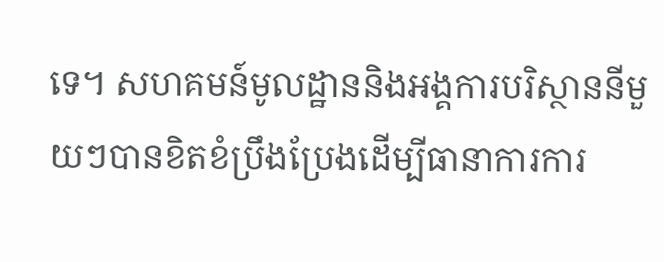ទេ។ សហគមន៍មូលដ្ឋាននិងអង្គការបរិស្ថាននីមួយៗបានខិតខំប្រឹងប្រែងដើម្បីធានាការការ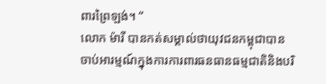ពារព្រៃឡង់។ “
លោក ម៉ារី បានកត់សម្គាល់ថាយុវជនកម្ពុជាបានចាប់អារម្មណ៍ក្នុងការការពារធនធានធម្មជាតិនិងបរិ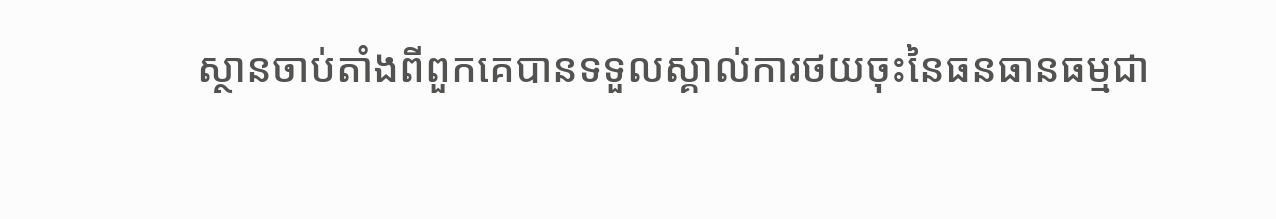ស្ថានចាប់តាំងពីពួកគេបានទទួលស្គាល់ការថយចុះនៃធនធានធម្មជា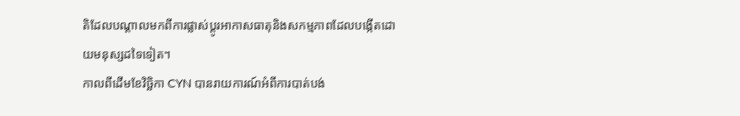តិដែលបណ្តាលមកពីការផ្លាស់ប្តូរអាកាសធាតុនិងសកម្មភាពដែលបង្កើតដោយមនុស្សដទៃទៀត។
កាលពីដើមខែវិច្ឆិកា CYN បានរាយការណ៍អំពីការបាត់បង់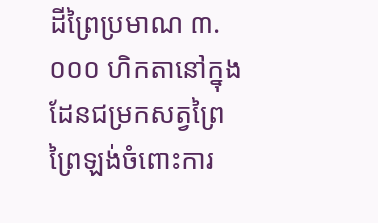ដីព្រៃប្រមាណ ៣.០០០ ហិកតានៅក្នុងដែនជម្រកសត្វព្រៃព្រៃឡង់ចំពោះការ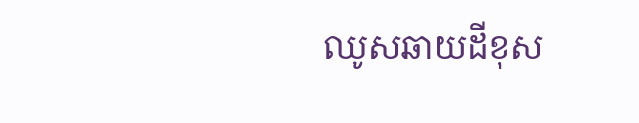ឈូសឆាយដីខុស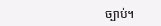ច្បាប់។